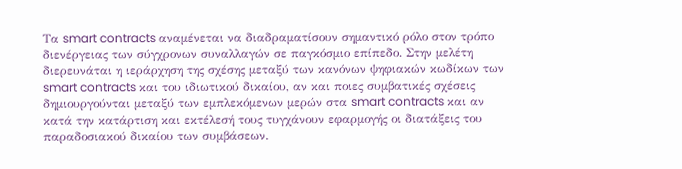Τα smart contracts αναμένεται να διαδραματίσουν σημαντικό ρόλο στον τρόπο διενέργειας των σύγχρονων συναλλαγών σε παγκόσμιο επίπεδο. Στην μελέτη διερευνάται η ιεράρχηση της σχέσης μεταξύ των κανόνων ψηφιακών κωδίκων των smart contracts και του ιδιωτικού δικαίου, αν και ποιες συμβατικές σχέσεις δημιουργούνται μεταξύ των εμπλεκόμενων μερών στα smart contracts και αν κατά την κατάρτιση και εκτέλεσή τους τυγχάνουν εφαρμογής οι διατάξεις του παραδοσιακού δικαίου των συμβάσεων.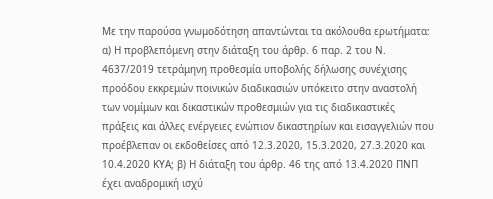Με την παρούσα γνωμοδότηση απαντώνται τα ακόλουθα ερωτήματα: α) Η προβλεπόμενη στην διάταξη του άρθρ. 6 παρ. 2 του Ν. 4637/2019 τετράμηνη προθεσμία υποβολής δήλωσης συνέχισης προόδου εκκρεμών ποινικών διαδικασιών υπόκειτο στην αναστολή των νομίμων και δικαστικών προθεσμιών για τις διαδικαστικές πράξεις και άλλες ενέργειες ενώπιον δικαστηρίων και εισαγγελιών που προέβλεπαν οι εκδοθείσες από 12.3.2020, 15.3.2020, 27.3.2020 και 10.4.2020 ΚΥΑ; β) Η διάταξη του άρθρ. 46 της από 13.4.2020 ΠΝΠ έχει αναδρομική ισχύ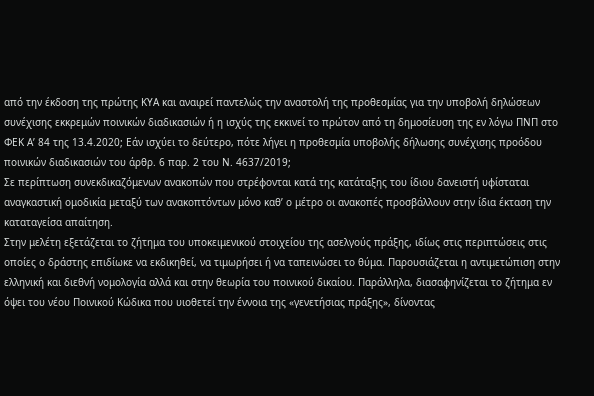από την έκδοση της πρώτης ΚΥΑ και αναιρεί παντελώς την αναστολή της προθεσμίας για την υποβολή δηλώσεων συνέχισης εκκρεμών ποινικών διαδικασιών ή η ισχύς της εκκινεί το πρώτον από τη δημοσίευση της εν λόγω ΠΝΠ στο ΦΕΚ Α’ 84 της 13.4.2020; Εάν ισχύει το δεύτερο, πότε λήγει η προθεσμία υποβολής δήλωσης συνέχισης προόδου ποινικών διαδικασιών του άρθρ. 6 παρ. 2 του Ν. 4637/2019;
Σε περίπτωση συνεκδικαζόμενων ανακοπών που στρέφονται κατά της κατάταξης του ίδιου δανειστή υφίσταται αναγκαστική ομοδικία μεταξύ των ανακοπτόντων μόνο καθ’ ο μέτρο οι ανακοπές προσβάλλουν στην ίδια έκταση την καταταγείσα απαίτηση.
Στην μελέτη εξετάζεται το ζήτημα του υποκειμενικού στοιχείου της ασελγούς πράξης, ιδίως στις περιπτώσεις στις οποίες ο δράστης επιδίωκε να εκδικηθεί, να τιμωρήσει ή να ταπεινώσει το θύμα. Παρουσιάζεται η αντιμετώπιση στην ελληνική και διεθνή νομολογία αλλά και στην θεωρία του ποινικού δικαίου. Παράλληλα, διασαφηνίζεται το ζήτημα εν όψει του νέου Ποινικού Κώδικα που υιοθετεί την έννοια της «γενετήσιας πράξης», δίνοντας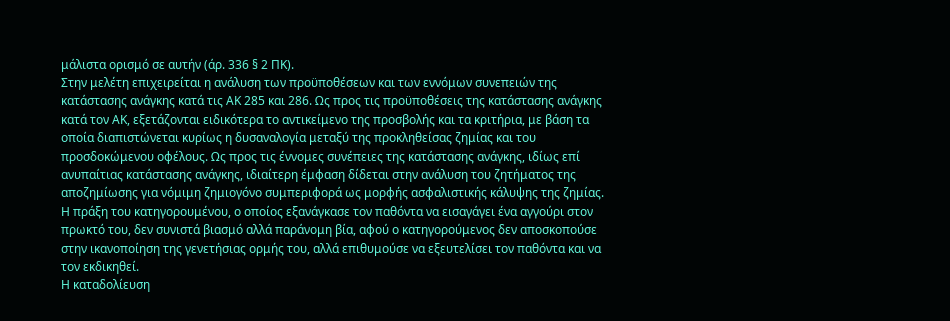μάλιστα ορισμό σε αυτήν (άρ. 336 § 2 ΠΚ).
Στην μελέτη επιχειρείται η ανάλυση των προϋποθέσεων και των εννόμων συνεπειών της κατάστασης ανάγκης κατά τις ΑΚ 285 και 286. Ως προς τις προϋποθέσεις της κατάστασης ανάγκης κατά τον ΑΚ, εξετάζονται ειδικότερα το αντικείμενο της προσβολής και τα κριτήρια, με βάση τα οποία διαπιστώνεται κυρίως η δυσαναλογία μεταξύ της προκληθείσας ζημίας και του προσδοκώμενου οφέλους. Ως προς τις έννομες συνέπειες της κατάστασης ανάγκης, ιδίως επί ανυπαίτιας κατάστασης ανάγκης, ιδιαίτερη έμφαση δίδεται στην ανάλυση του ζητήματος της αποζημίωσης για νόμιμη ζημιογόνο συμπεριφορά ως μορφής ασφαλιστικής κάλυψης της ζημίας.
Η πράξη του κατηγορουμένου, ο οποίος εξανάγκασε τον παθόντα να εισαγάγει ένα αγγούρι στον πρωκτό του, δεν συνιστά βιασμό αλλά παράνομη βία, αφού ο κατηγορούμενος δεν αποσκοπούσε στην ικανοποίηση της γενετήσιας ορμής του, αλλά επιθυμούσε να εξευτελίσει τον παθόντα και να τον εκδικηθεί.
Η καταδολίευση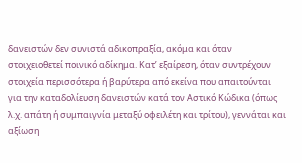δανειστών δεν συνιστά αδικοπραξία, ακόμα και όταν στοιχειοθετεί ποινικό αδίκημα. Κατ’ εξαίρεση, όταν συντρέχουν στοιχεία περισσότερα ή βαρύτερα από εκείνα που απαιτούνται για την καταδολίευση δανειστών κατά τον Αστικό Κώδικα (όπως λ.χ. απάτη ή συμπαιγνία μεταξύ οφειλέτη και τρίτου), γεννάται και αξίωση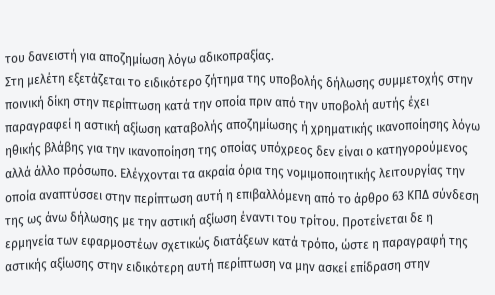του δανειστή για αποζημίωση λόγω αδικοπραξίας.
Στη μελέτη εξετάζεται το ειδικότερο ζήτημα της υποβολής δήλωσης συμμετοχής στην ποινική δίκη στην περίπτωση κατά την οποία πριν από την υποβολή αυτής έχει παραγραφεί η αστική αξίωση καταβολής αποζημίωσης ή χρηματικής ικανοποίησης λόγω ηθικής βλάβης για την ικανοποίηση της οποίας υπόχρεος δεν είναι ο κατηγορούμενος αλλά άλλο πρόσωπο. Ελέγχονται τα ακραία όρια της νομιμοποιητικής λειτουργίας την οποία αναπτύσσει στην περίπτωση αυτή η επιβαλλόμενη από το άρθρο 63 ΚΠΔ σύνδεση της ως άνω δήλωσης με την αστική αξίωση έναντι του τρίτου. Προτείνεται δε η ερμηνεία των εφαρμοστέων σχετικώς διατάξεων κατά τρόπο, ώστε η παραγραφή της αστικής αξίωσης στην ειδικότερη αυτή περίπτωση να μην ασκεί επίδραση στην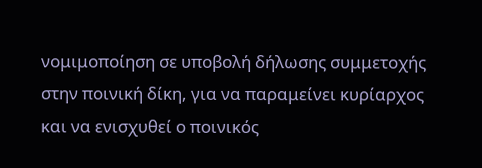νομιμοποίηση σε υποβολή δήλωσης συμμετοχής στην ποινική δίκη, για να παραμείνει κυρίαρχος και να ενισχυθεί ο ποινικός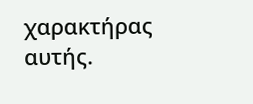χαρακτήρας αυτής.